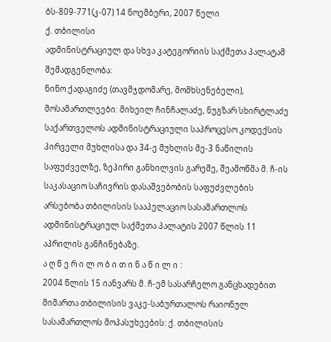ბს-809-771(კ-07) 14 ნოემბერი, 2007 წელი
ქ. თბილისი
ადმინისტრაციულ და სხვა კატეგორიის საქმეთა პალატამ
შემადგენლობა:
ნინო ქადაგიძე (თავმჯდომარე, მომხსენებელი),
მოსამართლეები: მიხეილ ჩინჩალაძე, ნუგზარ სხირტლაძე
საქართველოს ადმინისტრაციული საპროცესო კოდექსის პირველი მუხლისა და 34-ე მუხლის მე-3 ნაწილის საფუძველზე, ზეპირი განხილვის გარეშე, შეამოწმა მ. ჩ-ის საკასაციო საჩივრის დასაშვებობის საფუძვლების არსებობა თბილისის სააპელაციო სასამართლოს ადმინისტრაციულ საქმეთა პალატის 2007 წლის 11 აპრილის განჩინებაზე.
ა ღ წ ე რ ი ლ ო ბ ი თ ი ნ ა წ ი ლ ი :
2004 წლის 15 იანვარს მ. ჩ-ემ სასარჩელო განცხადებით მიმართა თბილისის ვაკე-საბურთალოს რაიონულ სასამართლოს მოპასუხეების: ქ. თბილისის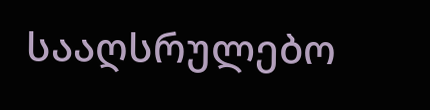სააღსრულებო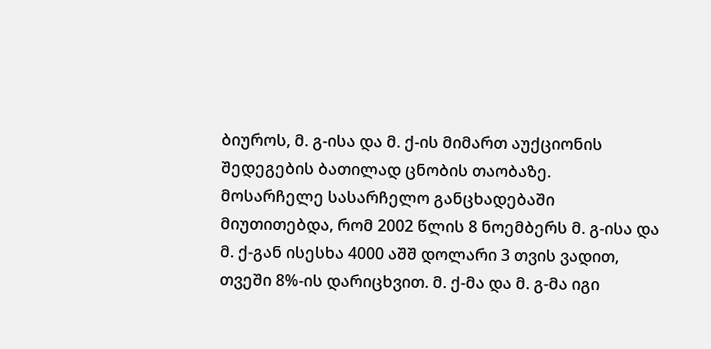ბიუროს, მ. გ-ისა და მ. ქ-ის მიმართ აუქციონის შედეგების ბათილად ცნობის თაობაზე.
მოსარჩელე სასარჩელო განცხადებაში მიუთითებდა, რომ 2002 წლის 8 ნოემბერს მ. გ-ისა და მ. ქ-გან ისესხა 4000 აშშ დოლარი 3 თვის ვადით, თვეში 8%-ის დარიცხვით. მ. ქ-მა და მ. გ-მა იგი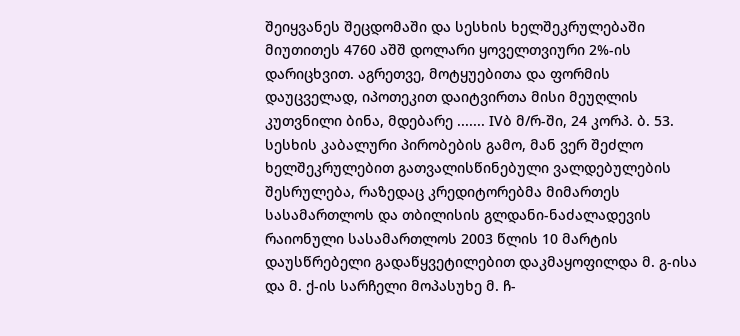შეიყვანეს შეცდომაში და სესხის ხელშეკრულებაში მიუთითეს 4760 აშშ დოლარი ყოველთვიური 2%-ის დარიცხვით. აგრეთვე, მოტყუებითა და ფორმის დაუცველად, იპოთეკით დაიტვირთა მისი მეუღლის კუთვნილი ბინა, მდებარე ....... IVბ მ/რ-ში, 24 კორპ. ბ. 53. სესხის კაბალური პირობების გამო, მან ვერ შეძლო ხელშეკრულებით გათვალისწინებული ვალდებულების შესრულება, რაზედაც კრედიტორებმა მიმართეს სასამართლოს და თბილისის გლდანი-ნაძალადევის რაიონული სასამართლოს 2003 წლის 10 მარტის დაუსწრებელი გადაწყვეტილებით დაკმაყოფილდა მ. გ-ისა და მ. ქ-ის სარჩელი მოპასუხე მ. ჩ-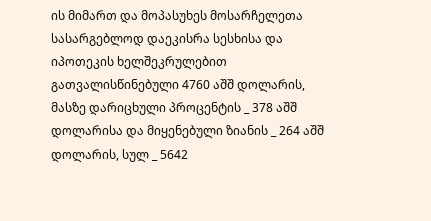ის მიმართ და მოპასუხეს მოსარჩელეთა სასარგებლოდ დაეკისრა სესხისა და იპოთეკის ხელშეკრულებით გათვალისწინებული 4760 აშშ დოლარის, მასზე დარიცხული პროცენტის _ 378 აშშ დოლარისა და მიყენებული ზიანის _ 264 აშშ დოლარის, სულ _ 5642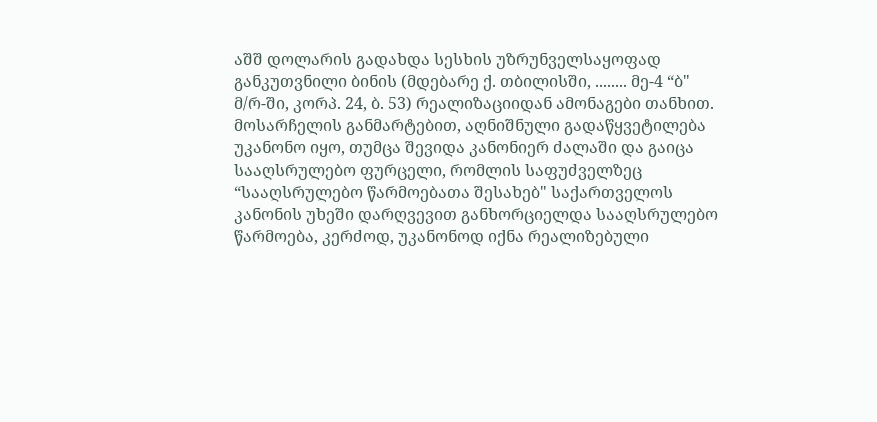აშშ დოლარის გადახდა სესხის უზრუნველსაყოფად განკუთვნილი ბინის (მდებარე ქ. თბილისში, ........ მე-4 “ბ" მ/რ-ში, კორპ. 24, ბ. 53) რეალიზაციიდან ამონაგები თანხით.
მოსარჩელის განმარტებით, აღნიშნული გადაწყვეტილება უკანონო იყო, თუმცა შევიდა კანონიერ ძალაში და გაიცა სააღსრულებო ფურცელი, რომლის საფუძველზეც “სააღსრულებო წარმოებათა შესახებ" საქართველოს კანონის უხეში დარღვევით განხორციელდა სააღსრულებო წარმოება, კერძოდ, უკანონოდ იქნა რეალიზებული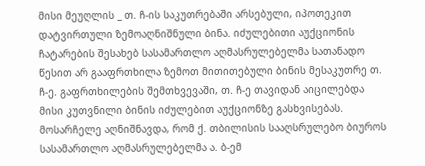მისი მეუღლის _ თ. ჩ-ის საკუთრებაში არსებული, იპოთეკით დატვირთული ზემოაღნიშნული ბინა. იძულებითი აუქციონის ჩატარების შესახებ სასამართლო აღმასრულებელმა სათანადო წესით არ გააფრთხილა ზემოთ მითითებული ბინის მესაკუთრე თ. ჩ-ე. გაფრთხილების შემთხვევაში, თ. ჩ-ე თავიდან აიცილებდა მისი კუთვნილი ბინის იძულებით აუქციონზე გასხვისებას.
მოსარჩელე აღნიშნავდა, რომ ქ. თბილისის სააღსრულებო ბიუროს სასამართლო აღმასრულებელმა ა. ბ-ემ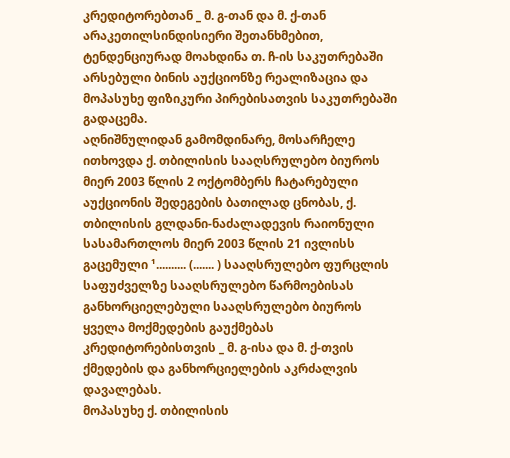კრედიტორებთან _ მ. გ-თან და მ. ქ-თან არაკეთილსინდისიერი შეთანხმებით, ტენდენციურად მოახდინა თ. ჩ-ის საკუთრებაში არსებული ბინის აუქციონზე რეალიზაცია და მოპასუხე ფიზიკური პირებისათვის საკუთრებაში გადაცემა.
აღნიშნულიდან გამომდინარე, მოსარჩელე ითხოვდა ქ. თბილისის სააღსრულებო ბიუროს მიერ 2003 წლის 2 ოქტომბერს ჩატარებული აუქციონის შედეგების ბათილად ცნობას, ქ. თბილისის გლდანი-ნაძალადევის რაიონული სასამართლოს მიერ 2003 წლის 21 ივლისს გაცემული ¹.......... (....... ) სააღსრულებო ფურცლის საფუძველზე სააღსრულებო წარმოებისას განხორციელებული სააღსრულებო ბიუროს ყველა მოქმედების გაუქმებას კრედიტორებისთვის _ მ. გ-ისა და მ. ქ-თვის ქმედების და განხორციელების აკრძალვის დავალებას.
მოპასუხე ქ. თბილისის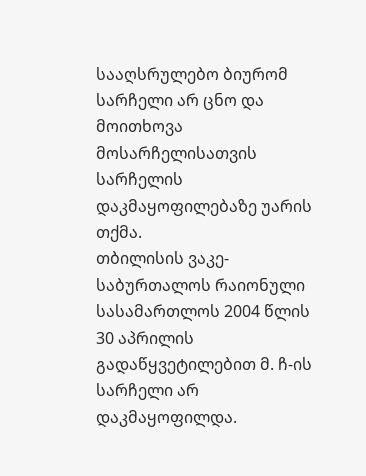სააღსრულებო ბიურომ სარჩელი არ ცნო და მოითხოვა მოსარჩელისათვის სარჩელის დაკმაყოფილებაზე უარის თქმა.
თბილისის ვაკე-საბურთალოს რაიონული სასამართლოს 2004 წლის 30 აპრილის გადაწყვეტილებით მ. ჩ-ის სარჩელი არ დაკმაყოფილდა.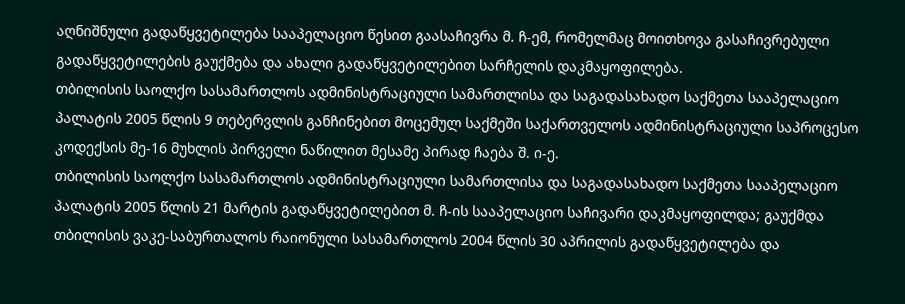აღნიშნული გადაწყვეტილება სააპელაციო წესით გაასაჩივრა მ. ჩ-ემ, რომელმაც მოითხოვა გასაჩივრებული გადაწყვეტილების გაუქმება და ახალი გადაწყვეტილებით სარჩელის დაკმაყოფილება.
თბილისის საოლქო სასამართლოს ადმინისტრაციული სამართლისა და საგადასახადო საქმეთა სააპელაციო პალატის 2005 წლის 9 თებერვლის განჩინებით მოცემულ საქმეში საქართველოს ადმინისტრაციული საპროცესო კოდექსის მე-16 მუხლის პირველი ნაწილით მესამე პირად ჩაება შ. ი-ე.
თბილისის საოლქო სასამართლოს ადმინისტრაციული სამართლისა და საგადასახადო საქმეთა სააპელაციო პალატის 2005 წლის 21 მარტის გადაწყვეტილებით მ. ჩ-ის სააპელაციო საჩივარი დაკმაყოფილდა; გაუქმდა თბილისის ვაკე-საბურთალოს რაიონული სასამართლოს 2004 წლის 30 აპრილის გადაწყვეტილება და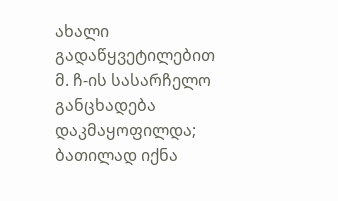ახალი გადაწყვეტილებით მ. ჩ-ის სასარჩელო განცხადება დაკმაყოფილდა; ბათილად იქნა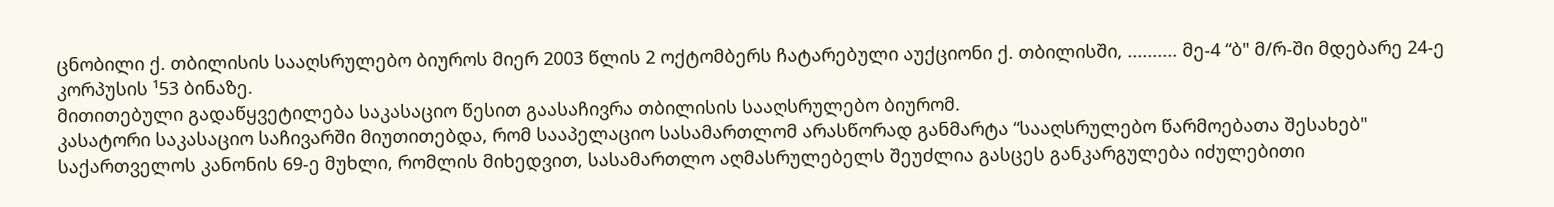ცნობილი ქ. თბილისის სააღსრულებო ბიუროს მიერ 2003 წლის 2 ოქტომბერს ჩატარებული აუქციონი ქ. თბილისში, .......... მე-4 “ბ" მ/რ-ში მდებარე 24-ე კორპუსის ¹53 ბინაზე.
მითითებული გადაწყვეტილება საკასაციო წესით გაასაჩივრა თბილისის სააღსრულებო ბიურომ.
კასატორი საკასაციო საჩივარში მიუთითებდა, რომ სააპელაციო სასამართლომ არასწორად განმარტა “სააღსრულებო წარმოებათა შესახებ" საქართველოს კანონის 69-ე მუხლი, რომლის მიხედვით, სასამართლო აღმასრულებელს შეუძლია გასცეს განკარგულება იძულებითი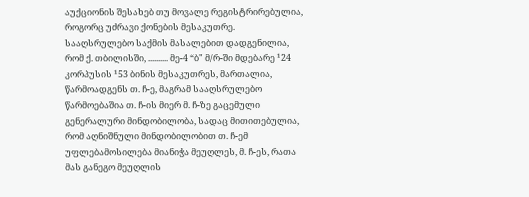აუქციონის შესახებ თუ მოვალე რეგისტრირებულია, როგორც უძრავი ქონების მესაკუთრე.
სააღსრულებო საქმის მასალებით დადგენილია, რომ ქ. თბილისში, .......... მე-4 “ბ" მ/რ-ში მდებარე ¹24 კორპუსის ¹53 ბინის მესაკუთრეს, მართალია, წარმოადგენს თ. ჩ-ე, მაგრამ სააღსრულებო წარმოებაშია თ. ჩ-ის მიერ მ. ჩ-ზე გაცემული გენერალური მინდობილობა, სადაც მითითებულია, რომ აღნიშნული მინდობილობით თ. ჩ-ემ უფლებამოსილება მიანიჭა მეუღლეს, მ. ჩ-ეს, რათა მას განეგო მეუღლის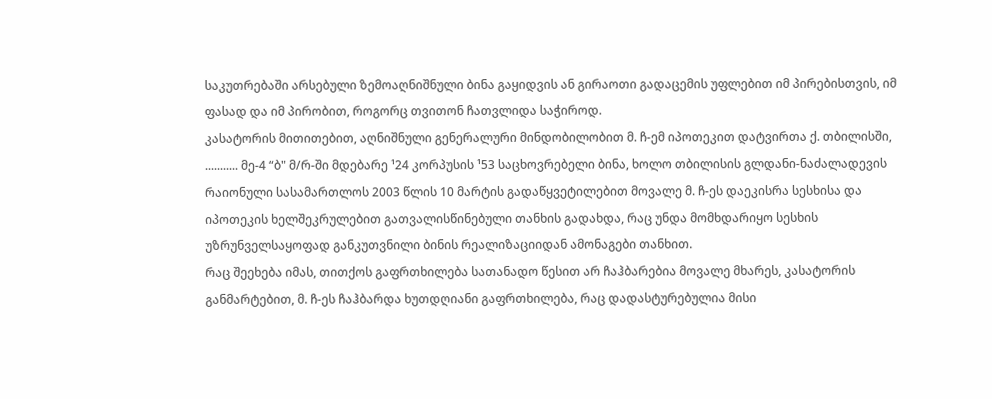საკუთრებაში არსებული ზემოაღნიშნული ბინა გაყიდვის ან გირაოთი გადაცემის უფლებით იმ პირებისთვის, იმ ფასად და იმ პირობით, როგორც თვითონ ჩათვლიდა საჭიროდ.
კასატორის მითითებით, აღნიშნული გენერალური მინდობილობით მ. ჩ-ემ იპოთეკით დატვირთა ქ. თბილისში, ........... მე-4 “ბ" მ/რ-ში მდებარე ¹24 კორპუსის ¹53 საცხოვრებელი ბინა, ხოლო თბილისის გლდანი-ნაძალადევის რაიონული სასამართლოს 2003 წლის 10 მარტის გადაწყვეტილებით მოვალე მ. ჩ-ეს დაეკისრა სესხისა და იპოთეკის ხელშეკრულებით გათვალისწინებული თანხის გადახდა, რაც უნდა მომხდარიყო სესხის უზრუნველსაყოფად განკუთვნილი ბინის რეალიზაციიდან ამონაგები თანხით.
რაც შეეხება იმას, თითქოს გაფრთხილება სათანადო წესით არ ჩაჰბარებია მოვალე მხარეს, კასატორის განმარტებით, მ. ჩ-ეს ჩაჰბარდა ხუთდღიანი გაფრთხილება, რაც დადასტურებულია მისი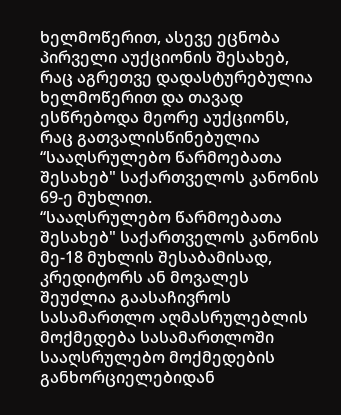ხელმოწერით, ასევე ეცნობა პირველი აუქციონის შესახებ, რაც აგრეთვე დადასტურებულია ხელმოწერით და თავად ესწრებოდა მეორე აუქციონს, რაც გათვალისწინებულია “სააღსრულებო წარმოებათა შესახებ" საქართველოს კანონის 69-ე მუხლით.
“სააღსრულებო წარმოებათა შესახებ" საქართველოს კანონის მე-18 მუხლის შესაბამისად, კრედიტორს ან მოვალეს შეუძლია გაასაჩივროს სასამართლო აღმასრულებლის მოქმედება სასამართლოში სააღსრულებო მოქმედების განხორციელებიდან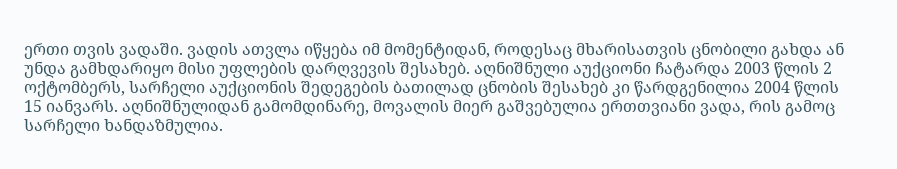ერთი თვის ვადაში. ვადის ათვლა იწყება იმ მომენტიდან, როდესაც მხარისათვის ცნობილი გახდა ან უნდა გამხდარიყო მისი უფლების დარღვევის შესახებ. აღნიშნული აუქციონი ჩატარდა 2003 წლის 2 ოქტომბერს, სარჩელი აუქციონის შედეგების ბათილად ცნობის შესახებ კი წარდგენილია 2004 წლის 15 იანვარს. აღნიშნულიდან გამომდინარე, მოვალის მიერ გაშვებულია ერთთვიანი ვადა, რის გამოც სარჩელი ხანდაზმულია.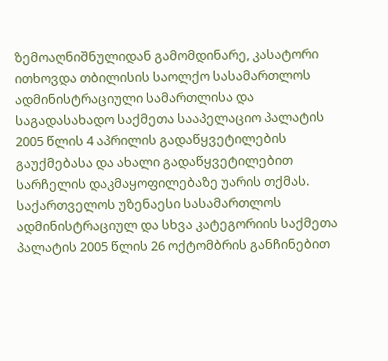ზემოაღნიშნულიდან გამომდინარე, კასატორი ითხოვდა თბილისის საოლქო სასამართლოს ადმინისტრაციული სამართლისა და საგადასახადო საქმეთა სააპელაციო პალატის 2005 წლის 4 აპრილის გადაწყვეტილების გაუქმებასა და ახალი გადაწყვეტილებით სარჩელის დაკმაყოფილებაზე უარის თქმას.
საქართველოს უზენაესი სასამართლოს ადმინისტრაციულ და სხვა კატეგორიის საქმეთა პალატის 2005 წლის 26 ოქტომბრის განჩინებით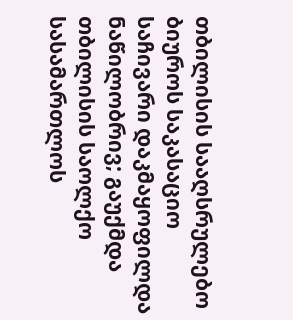თბილისის სააღსრულებო ბიუროს საკასაციო საჩივარი დაკმაყოფილდა ნაწილობრივ; გაუქმდა თბილისის საოლქო სასამართლოს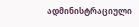ადმინისტრაციული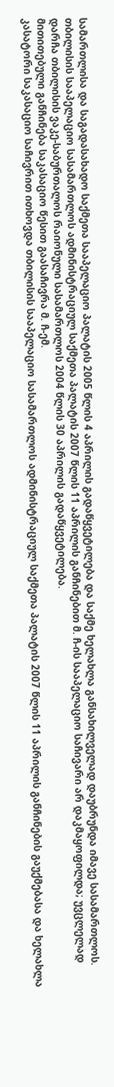სამართლისა და საგადასახადო საქმეთა სააპელაციო პალატის 2005 წლის 4 აპრილის გადაწყვეტილება და საქმე ხელახლა განსახილველად დაუბრუნდა იმავე სასამართლოს.
თბილისის სააპელაციო სასამართლოს ადმინისტრაციულ საქმეთა პალატის 2007 წლის 11 აპრილის განჩინებით მ. ჩ-ის სააპელაციო საჩივარი არ დაკმაყოფილდა; უვცლელად დარჩა თბილისის ვაკე-საბურთალოს რაიონული სასამართლოს 2004 წლის 30 აპრილის გადაწყვეტილება.
მითითებული განჩინება საკასაციო წესით გაასაჩივრა მ. ჩ-ემ.
კასატორი საკასაციო საჩივრით ითხოვდა თბილისის სააპელაციო სასამართლოს ადმინისტრაციულ საქმეთა პალატის 2007 წლის 11 აპრილის განჩინების გაუქმებასა და ხელახლა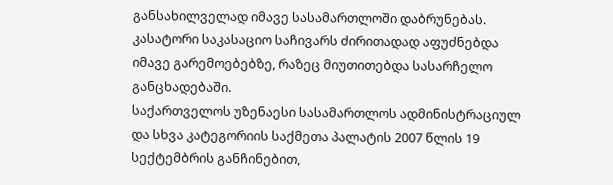განსახილველად იმავე სასამართლოში დაბრუნებას.
კასატორი საკასაციო საჩივარს ძირითადად აფუძნებდა იმავე გარემოებებზე, რაზეც მიუთითებდა სასარჩელო განცხადებაში.
საქართველოს უზენაესი სასამართლოს ადმინისტრაციულ და სხვა კატეგორიის საქმეთა პალატის 2007 წლის 19 სექტემბრის განჩინებით,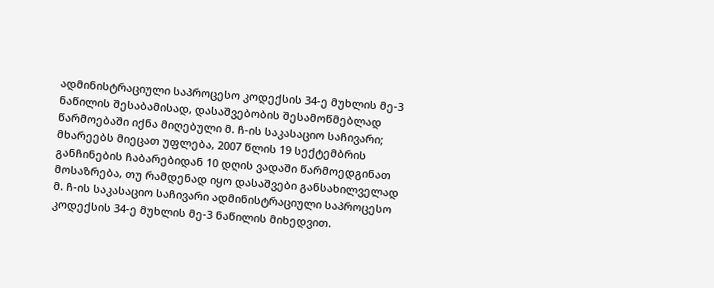ადმინისტრაციული საპროცესო კოდექსის 34-ე მუხლის მე-3 ნაწილის შესაბამისად, დასაშვებობის შესამოწმებლად წარმოებაში იქნა მიღებული მ. ჩ-ის საკასაციო საჩივარი; მხარეებს მიეცათ უფლება, 2007 წლის 19 სექტემბრის განჩინების ჩაბარებიდან 10 დღის ვადაში წარმოედგინათ მოსაზრება, თუ რამდენად იყო დასაშვები განსახილველად მ. ჩ-ის საკასაციო საჩივარი ადმინისტრაციული საპროცესო კოდექსის 34-ე მუხლის მე-3 ნაწილის მიხედვით.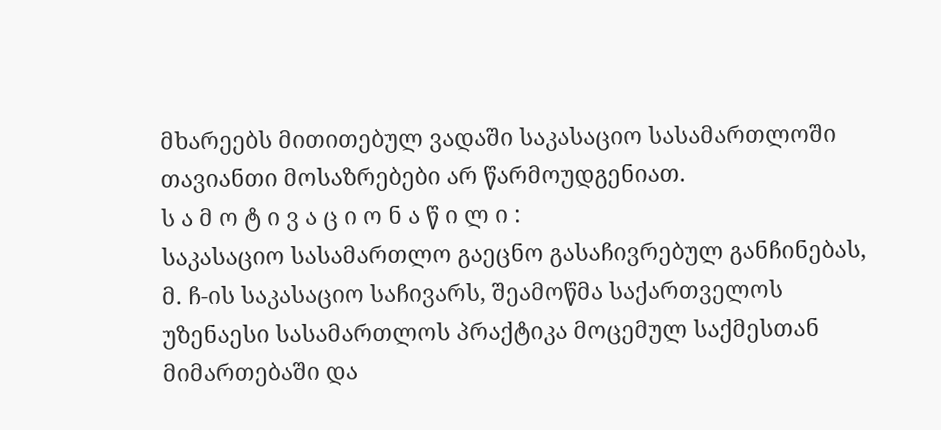მხარეებს მითითებულ ვადაში საკასაციო სასამართლოში თავიანთი მოსაზრებები არ წარმოუდგენიათ.
ს ა მ ო ტ ი ვ ა ც ი ო ნ ა წ ი ლ ი :
საკასაციო სასამართლო გაეცნო გასაჩივრებულ განჩინებას, მ. ჩ-ის საკასაციო საჩივარს, შეამოწმა საქართველოს უზენაესი სასამართლოს პრაქტიკა მოცემულ საქმესთან მიმართებაში და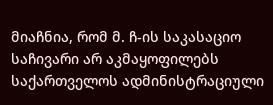მიაჩნია, რომ მ. ჩ-ის საკასაციო საჩივარი არ აკმაყოფილებს საქართველოს ადმინისტრაციული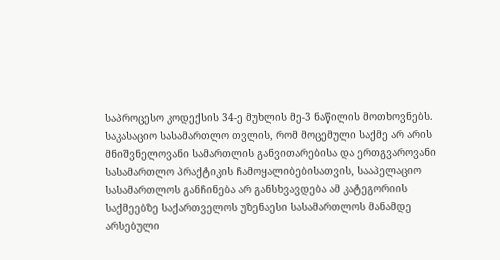საპროცესო კოდექსის 34-ე მუხლის მე-3 ნაწილის მოთხოვნებს.
საკასაციო სასამართლო თვლის, რომ მოცემული საქმე არ არის მნიშვნელოვანი სამართლის განვითარებისა და ერთგვაროვანი სასამართლო პრაქტიკის ჩამოყალიბებისათვის, სააპელაციო სასამართლოს განჩინება არ განსხვავდება ამ კატეგორიის საქმეებზე საქართველოს უზენაესი სასამართლოს მანამდე არსებული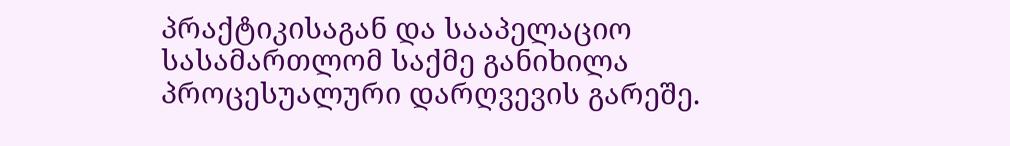პრაქტიკისაგან და სააპელაციო სასამართლომ საქმე განიხილა პროცესუალური დარღვევის გარეშე.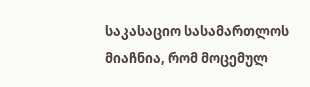საკასაციო სასამართლოს მიაჩნია, რომ მოცემულ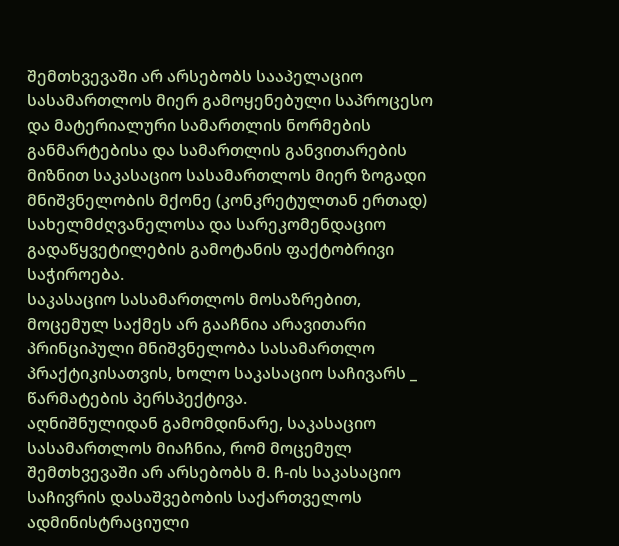შემთხვევაში არ არსებობს სააპელაციო სასამართლოს მიერ გამოყენებული საპროცესო და მატერიალური სამართლის ნორმების განმარტებისა და სამართლის განვითარების მიზნით საკასაციო სასამართლოს მიერ ზოგადი მნიშვნელობის მქონე (კონკრეტულთან ერთად) სახელმძღვანელოსა და სარეკომენდაციო გადაწყვეტილების გამოტანის ფაქტობრივი საჭიროება.
საკასაციო სასამართლოს მოსაზრებით, მოცემულ საქმეს არ გააჩნია არავითარი პრინციპული მნიშვნელობა სასამართლო პრაქტიკისათვის, ხოლო საკასაციო საჩივარს _ წარმატების პერსპექტივა.
აღნიშნულიდან გამომდინარე, საკასაციო სასამართლოს მიაჩნია, რომ მოცემულ შემთხვევაში არ არსებობს მ. ჩ-ის საკასაციო საჩივრის დასაშვებობის საქართველოს ადმინისტრაციული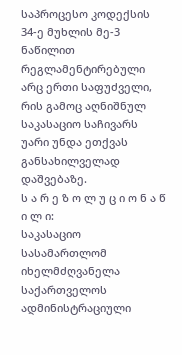საპროცესო კოდექსის 34-ე მუხლის მე-3 ნაწილით რეგლამენტირებული არც ერთი საფუძველი, რის გამოც აღნიშნულ საკასაციო საჩივარს უარი უნდა ეთქვას განსახილველად დაშვებაზე.
ს ა რ ე ზ ო ლ უ ც ი ო ნ ა წ ი ლ ი:
საკასაციო სასამართლომ იხელმძღვანელა საქართველოს ადმინისტრაციული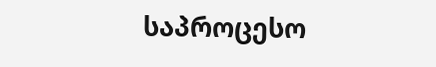საპროცესო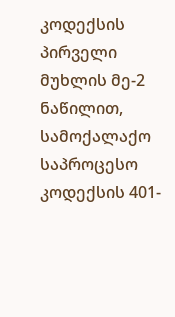კოდექსის პირველი მუხლის მე-2 ნაწილით, სამოქალაქო საპროცესო კოდექსის 401-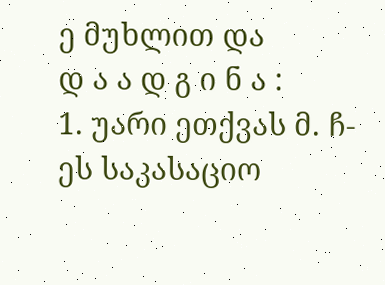ე მუხლით და
დ ა ა დ გ ი ნ ა :
1. უარი ეთქვას მ. ჩ-ეს საკასაციო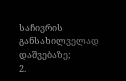საჩივრის განსახილველად დაშვებაზე;
2.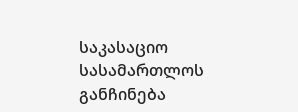საკასაციო სასამართლოს განჩინება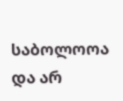საბოლოოა და არ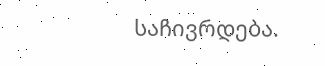საჩივრდება.